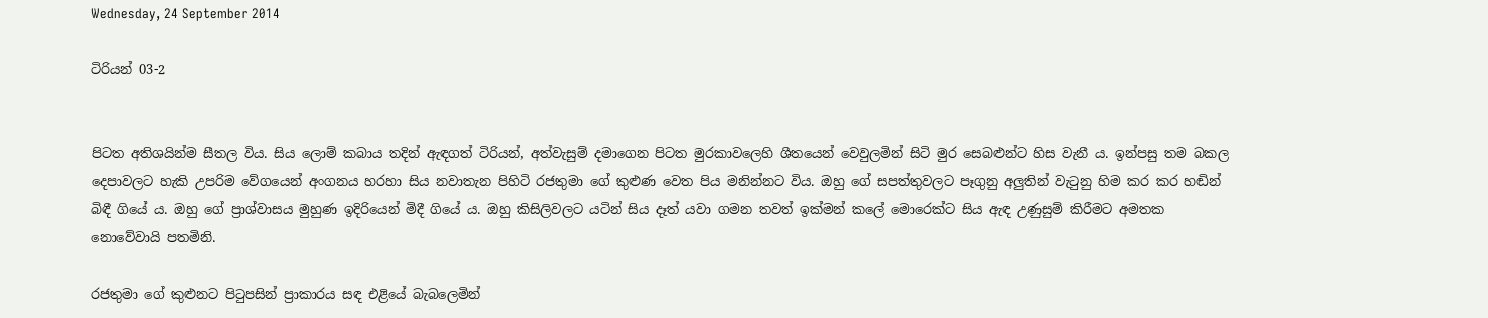Wednesday, 24 September 2014

ටිරියන් 03-2


පිටත අතිශයින්ම සීතල විය. සිය ලොම් කබාය තදින් ඇඳගත් ටිරියන්, අත්වැසුම් දමාගෙන පිටත මුරකාවලෙහි ශීතයෙන් වෙවුලමින් සිටි මුර සෙබළුන්ට හිස වැනී ය. ඉන්පසු තම බකල දෙපාවලට හැකි උපරිම වේගයෙන් අංගනය හරහා සිය නවාතැන පිහිටි රජතුමා ගේ කුළුණ වෙත පිය මනින්නට විය. ඔහු ගේ සපත්තුවලට පෑගුනු අලුතින් වැටුනු හිම කර කර හඬින් බිඳී ගියේ ය. ඔහු ගේ ප්‍රාශ්වාසය මුහුණ ඉදිරියෙන් මිදී ගි‍යේ ය. ඔහු කිසිලිවලට යටින් සිය දෑත් යවා ගමන තවත් ඉක්මන් ක‍ලේ මොරෙක්ට සිය ඇඳ උණුසුම් කිරීමට අමතක නොවේවායි පතමිනි.

රජතුමා ගේ කුළුනට පිටුපසින් ප්‍රාකාරය සඳ එළියේ බැබලෙමින්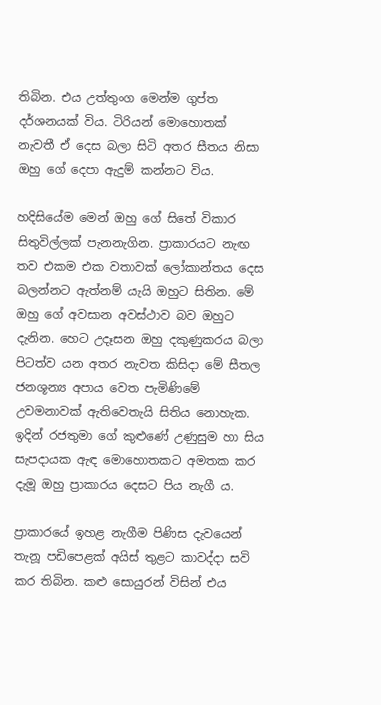තිබින. එය උත්තුංග මෙන්ම ගුප්ත දර්ශනයක් විය. ටිරියන් මොහොතක් නැවතී ඒ දෙස බලා සිටි අතර සීතය නිසා ඔහු ගේ දෙපා ඇදුම් කන්නට විය.

හදිසි‍යේම මෙන් ඔහු ගේ සිතේ විකාර සිතුවිල්ලක් පැනනැගින. ප්‍රාකාරයට නැඟ තව එකම එක වතාවක් ලෝකාන්තය දෙස බලන්නට ඇත්නම් යැයි ඔහුට සිතින. මේ ඔහු ගේ අවසාන අවස්ථාව බව ඔහුට දැනින. හෙට උදෑසන ඔහු දකුණුකරය බලා පිටත්ව යන අතර නැවත කිසිදා මේ සීතල ජනශූන්‍ය අපාය වෙත පැමිණිමේ උවමනාවක් ඇතිවෙතැයි සිතිය නොහැක. ඉදින් රජතුමා ගේ කුළුණේ උණුසුම හා සිය සැපදායක ඇඳ මොහොතකට අමතක කර දැමූ ඔහු ප්‍රාකාරය දෙසට පිය නැගී ය.

ප්‍රාකාරයේ ඉහළ නැගීම පිණිස දැවයෙන් තැනූ පඩිපෙළක් අයිස් තුළට කාවද්දා සවි කර තිබින. කළු සොයුරන් විසින් එය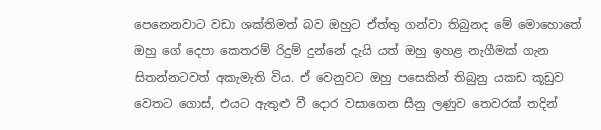පෙනෙනවාට වඩා ශක්තිමත් බව ඔහුට ඒත්තු ගන්වා තිබුනද මේ මොහොතේ ඔහු ගේ දෙපා කෙතරම් රිදුම් දුන්නේ දැයි යත් ඔහු ඉහළ නැගීමක් ගැන සිතන්නටවත් අකැමැති විය. ඒ වෙනුවට ඔහු පසෙකින් තිබුනු යකඩ කූඩුව වෙතට ගොස්, එයට ඇතුළු වී දොර වසාගෙන සීනු ලණුව තෙවරක් තදින්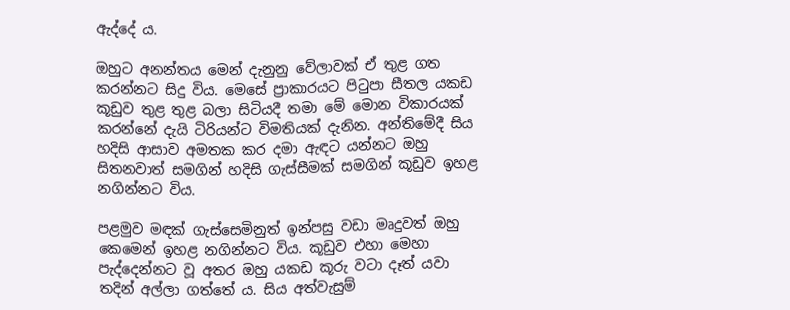ඇද්දේ ය.

ඔහුට අනන්තය මෙන් දැනුනු වේලාවක් ඒ තුළ ගත කරන්නට සිදු විය. මෙසේ ප්‍රාකාරයට පිටුපා සීතල යකඩ කූඩුව තුළ තුළ බලා සිටියදී තමා මේ මොන විකාරයක් කරන්නේ දැයි ටිරියන්ට විමතියක් දැනින. අන්තිමේදී සිය හදිසි ආසාව අමතක කර දමා ඇඳට යන්නට ඔහු සිතනවාත් සමගින් හදිසි ගැස්සීමක් සමගින් කූඩුව ඉහළ නගින්නට විය.

පළමුව මඳක් ගැස්සෙමිනුත් ඉන්පසු වඩා මෘදුවත් ඔහු කෙමෙන් ඉහළ නගින්නට විය. කූඩුව එහා මෙහා පැද්දෙන්නට වූ අතර ඔහු යකඩ කූරු වටා දෑත් යවා තදින් අල්ලා ගත්තේ ය. සිය අත්වැසුම්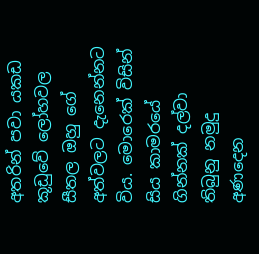අතරින් පවා යකඩ කූඩුවේ ලෝහවල සීතල ඔහු ගේ අත්වලට දැනෙන්නට විය. මොරෙක් විසින් සිය කාමරයේ ගින්නක් දල්වා තිබුනු නමුදු අණදෙන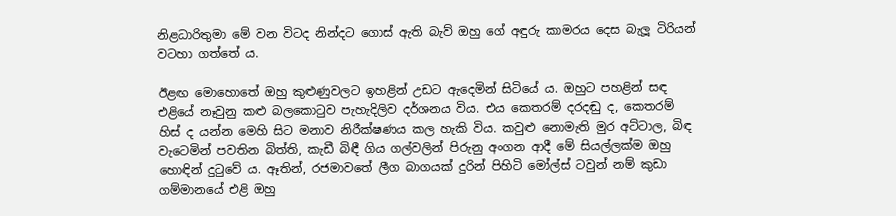නිළධාරිතුමා මේ වන විටද නින්දට ගොස් ඇති බැව් ඔහු ‍ගේ අඳුරු කාමරය දෙස බැලූ ටිරියන් වටහා ගත්තේ ය.

ඊළඟ මොහොතේ ඔහු කුළුණුවලට ඉහළින් උඩට ඇදෙමින් සිටියේ ය. ඔහුට පහළින් සඳ එළියේ නෑවුනු කළු බලකොටුව පැහැදිලිව දර්ශනය විය. එය කෙතරම් දරදඬු ද, කෙතරම් හිස් ද යන්න මෙහි සිට මනාව නිරීක්ෂණය කල හැකි විය. කවුළු නොමැති මුර අට්ටාල, බිඳ වැටෙමින් පවතින බිත්ති, කැඩී බිඳී ගිය ගල්වලින් පිරුනු අංගන ආදී මේ සියල්ලක්ම ඔහු හොඳින් දුටුවේ ය. ඈතින්, රජමාවතේ ලීග බාගයක් දුරින් පිහිටි මෝල්ස් ටවුන් නම් කුඩා ගම්මානයේ එළි ඔහු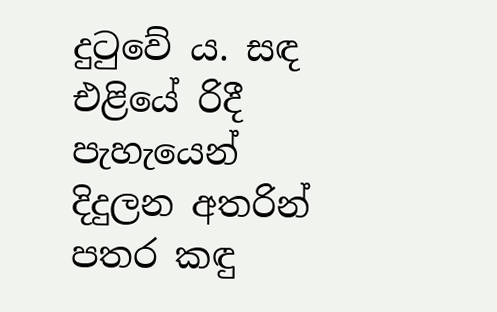දුටුවේ ය. සඳ එළියේ රිදී පැහැයෙන් දිදුලන අතරින් පතර කඳු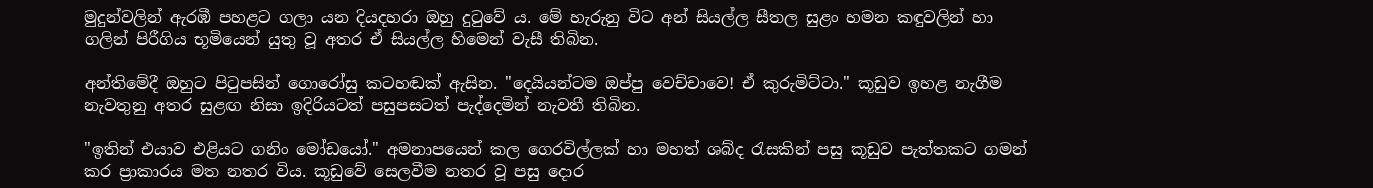මුදුන්වලින් ඇරඹී පහළට ගලා යන දියදහරා ඔහු දුටුවේ ය. මේ හැරුනු විට අන් සියල්ල සීතල සුළං හමන කඳුවලින් හා ගලින් පිරීගිය භූමියෙන් යුතු වූ අතර ඒ සියල්ල හිමෙන් වැසී තිබින.

අන්තිමේදී ඔහුට පිටුපසින් ගොරෝසු කටහඬක් ඇසින. "දෙයියන්ටම ඔප්පු වෙච්චාවෙ! ඒ කුරුමිට්ටා." කූඩුව ඉහළ නැගීම නැවතුනු අතර සුළඟ නිසා ඉදිරියටත් පසුපසටත් පැද්දෙමින් නැවතී තිබින.

"ඉතින් එයාව එළියට ගනිං මෝඩයෝ." අමනාපයෙන් කල ගෙරවිල්ලක් හා මහත් ශබ්ද රැසකින් පසු කූඩුව පැත්තකට ගමන් කර ප්‍රාකාරය මත නතර විය. කූඩුවේ සෙලවීම නතර වූ පසු දොර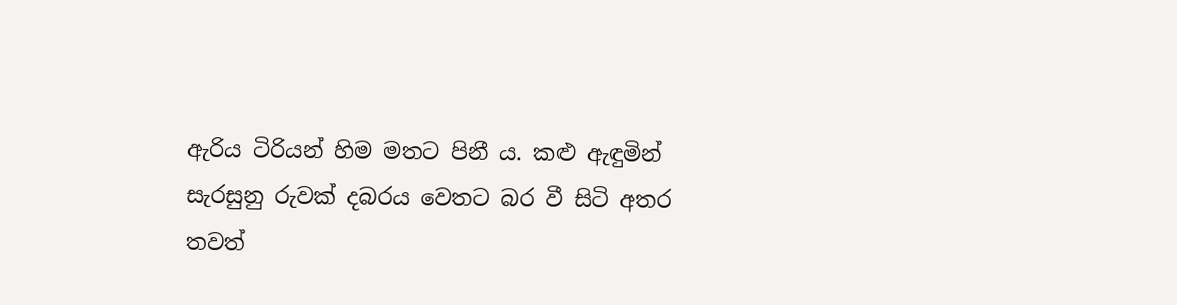ඇරිය ටිරියන් හිම මතට පිනී ය. කළු ඇඳුමින් සැරසුනු රුවක් දබරය වෙතට බර වී සිටි අතර තවත්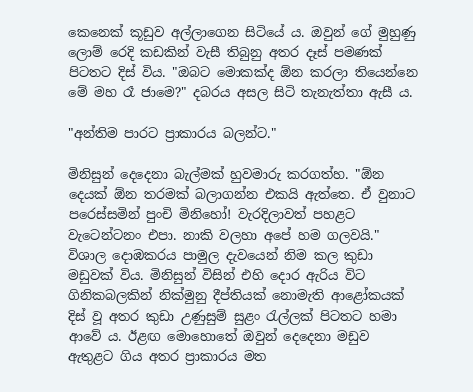කෙනෙක් කූඩුව අල්ලාගෙන සිටියේ ය. ඔවුන් ගේ මුහුණු ලොම් රෙදි කඩකින් වැසී තිබුනු අතර දෑස් පමණක් පිටතට දිස් විය. "ඔබට මොකක්ද ඕන කරලා තියෙන්නෙ මේ මහ රෑ ජාමෙ?" දබරය අසල සිටි තැනැත්තා ඇසී ය.

"අන්තිම පාරට ප්‍රාකාරය බලන්ට."

මිනිසුන් දෙදෙනා බැල්මක් හුවමාරු කරගත්හ. "ඕන දෙයක් ඕන තරමක් බලාගන්න එකයි ඇත්තෙ. ඒ වුනාට පරෙස්සමින් පුංචි මිනිහෝ! වැරදිලාවත් පහළට වැටෙන්ටනං එපා. නාකි වලහා අපේ හම ගලවයි." විශාල දොඹකරය පාමුල දැවයෙන් නිම කල කුඩා මඩුවක් විය. මිනිසුන් විසින් එහි දොර ඇරිය විට ගිනිකබලකින් නික්මුනු දීප්තියක් නොමැති ආළෝකයක් දිස් වූ අතර කුඩා උණුසුම් සුළං රැල්ලක් පිටතට හමා ආවේ ය. ඊළඟ මොහොතේ ඔවුන් දෙදෙනා මඩුව ඇතුළට ගිය අතර ප්‍රාකාරය මත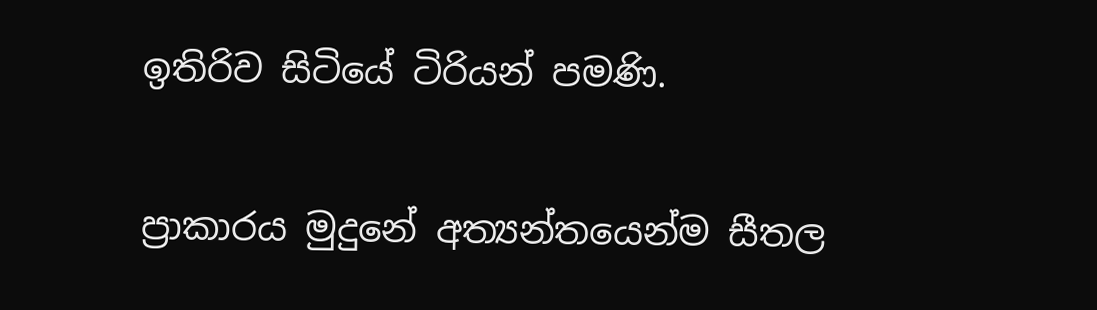ඉතිරිව සිටියේ ටිරියන් පමණි.

ප්‍රාකාරය මුදුනේ අත්‍යන්තයෙන්ම සීතල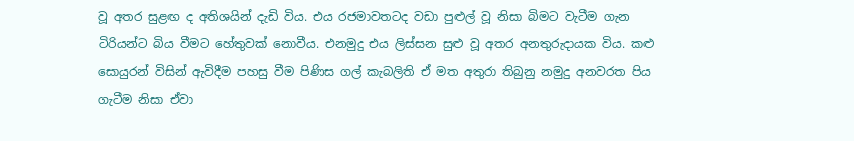වූ අතර සුළඟ ද අතිශයින් දැඩි විය. එය රජමාවතටද වඩා පුළුල් වූ නිසා බිමට වැටීම ගැන ටිරියන්ට බිය වීමට හේතුවක් නොවීය. එනමුදු එය ලිස්සන සුළු වූ අතර අනතුරුදායක විය. කළු සොයුරන් විසින් ඇවිදීම පහසු වීම පිණිස ගල් කැබලිති ඒ මත අතුරා තිබුනු නමුදු අනවරත පිය ගැටීම නිසා ඒවා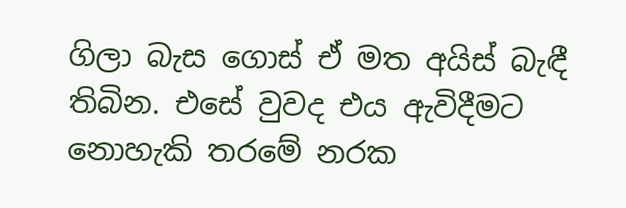ගිලා බැස ගොස් ඒ මත අයිස් බැඳී තිබින. එසේ වුවද එය ඇවිදීමට නොහැකි තරමේ නරක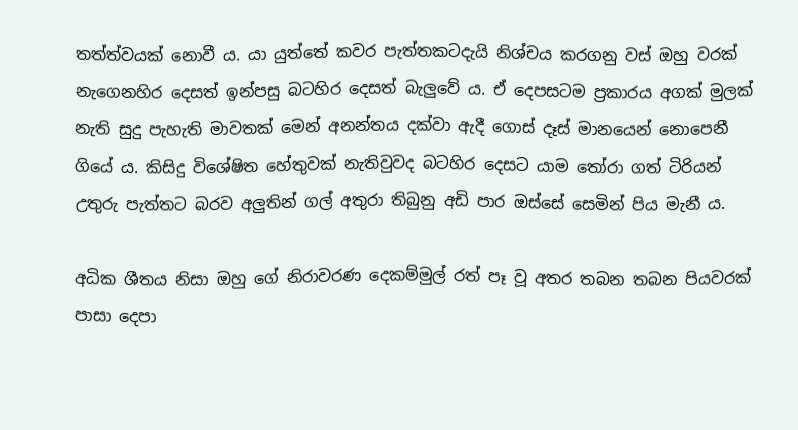තත්ත්වයක් නොවී ය. යා යුත්තේ කවර පැත්තකටදැයි නිශ්චය කරගනු වස් ඔහු වරක් නැගෙනහිර දෙසත් ඉන්පසු බටහිර දෙසත් බැලුවේ ය. ඒ දෙපසටම ප්‍රකාරය අගක් මුලක් නැති සුදු පැහැති මාවතක් මෙන් අනන්තය දක්වා ඇදී ගොස් දෑස් මානයෙන් නොපෙනී ගියේ ය. කිසිදු විශේෂිත හේතුවක් නැතිවුවද බටහිර දෙසට යාම ‍තෝරා ගත් ටිරියන් උතුරු පැත්තට බරව අලුතින් ගල් අතුරා තිබුනු අඩි පාර ඔස්සේ සෙමින් පිය මැනී ය.

අධික ශීතය නිසා ඔහු ගේ නිරාවරණ දෙකම්මුල් රත් පෑ වූ අතර තබන තබන පියවරක් පාසා දෙපා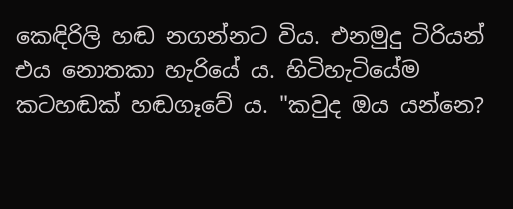කෙඳිරිලි හඬ නගන්නට විය. එනමුදු ටිරියන් එය නොතකා හැරියේ ය. හිටිහැටියේම කටහඬක් හඬගෑවේ ය. "කවුද ඔය යන්නෙ?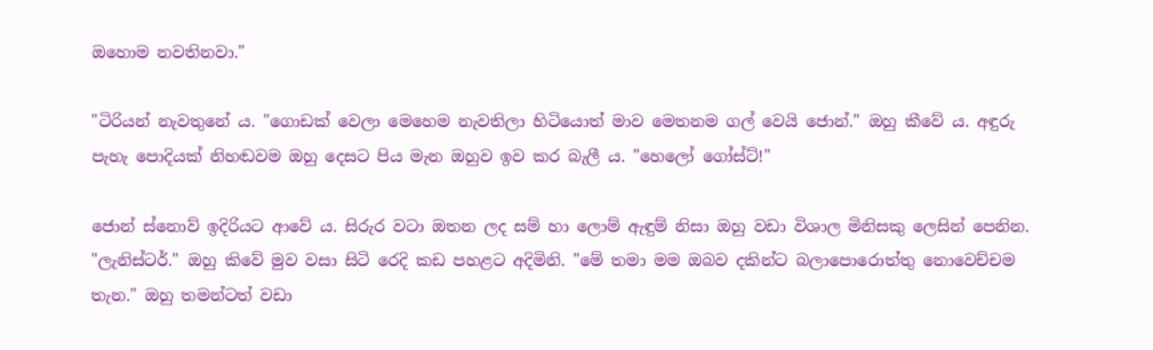ඔහොම නවතිනවා."

"ටිරියන් නැවතුනේ ය. "ගොඩක් වෙලා මෙහෙම නැවතිලා හිටියොත් මාව මෙතනම ගල් වෙයි ජොන්." ඔහු කීවේ ය. අඳුරු පැහැ පොදියක් නිහඬවම ඔහු දෙසට පිය මැන ඔහුව ඉව කර බැලී ය. "හෙලෝ ගෝස්ට්!"

ජොන් ස්නොව් ඉදිරියට ආවේ ය. සිරුර වටා ඔතන ලද සම් හා ලොම් ඇඳුම් නිසා ඔහු වඩා විශාල මිනිසකු ලෙසින් පෙනින. "ලැනිස්ටර්." ඔහු කිවේ මුව වසා සිටි රෙදි කඩ පහළට අදිමිනි. "මේ තමා මම ඔබව දකින්ට බලාපොරොත්තු නොවෙච්චම තැන." ඔහු තමන්ටත් වඩා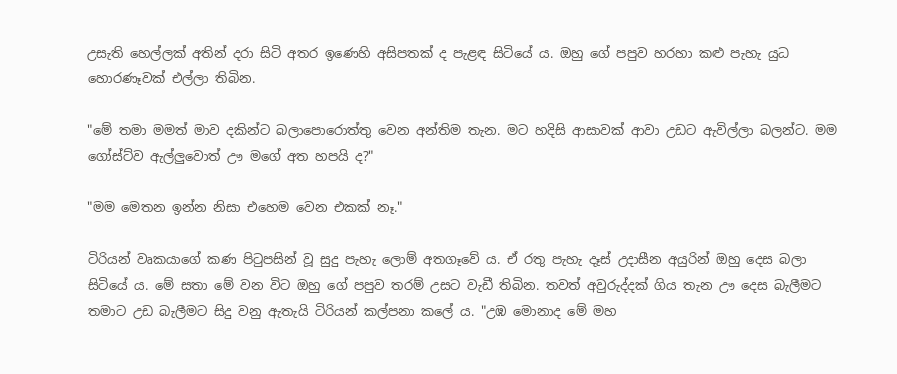උසැති හෙල්ලක් අතින් දරා සිටි අතර ඉණෙහි අසිපතක් ද පැළඳ සිටියේ ය. ඔහු ගේ පපුව හරහා කළු පැහැ යුධ හොරණෑවක් එල්ලා තිබින.

"මේ තමා මමත් මාව දකින්ට බලාපොරොත්තු වෙන අන්තිම තැන. මට හදිසි ආසාවක් ආවා උඩට ඇවිල්ලා බලන්ට. මම ගෝස්ට්ව ඇල්ලුවොත් ඌ මගේ අත හපයි ද?"

"මම මෙතන ඉන්න නිසා එහෙම වෙන එකක් නෑ."

ටිරියන් වෘකයාගේ කණ පිටුපසින් වූ සුදු පැහැ ලොම් අතගෑවේ ය. ඒ රතු පැහැ දෑස් උදාසීන අයුරින් ඔහු දෙස බලා සිටියේ ය. මේ සතා මේ වන විට ඔහු ගේ පපුව තරම් උසට වැඩී තිබින. තවත් අවුරුද්දක් ගිය තැන ඌ දෙස බැලීමට තමාට උඩ බැලීමට සිදු වනු ඇතැයි ටිරියන් කල්පනා කලේ ය. "උඹ මොනාද මේ මහ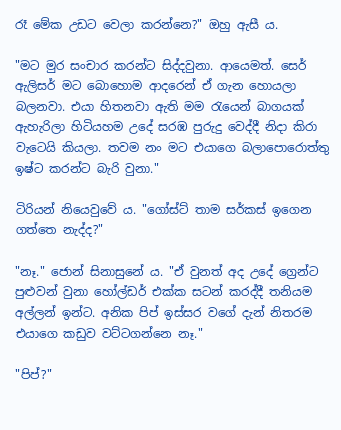රෑ මේක උඩට වෙලා කරන්නෙ?" ඔහු ඇසී ය.

"මට මුර සංචාර කරන්ට සිද්දවුනා. ආයෙමත්. සෙර් ඇලිසර් මට බොහොම ආදරෙන් ඒ ගැන හොයලා බලනවා. එයා හිතනවා ඇති මම රැයෙන් බාගයක් ඇහැරිලා හිටියහම උදේ සරඹ පුරුදු වෙද්දී නිදා කිරා වැටෙයි කියලා. තවම නං මට එයාගෙ බලාපොරොත්තු ඉෂ්ට කරන්ට බැරි වුනා."

ටිරියන් නියෙවුවේ ය. "ගෝස්ට් තාම සර්කස් ඉගෙන ගත්තෙ නැද්ද?"

"නෑ." ජොන් සිනාසුනේ ය. "ඒ වුනත් අද උදේ ග්‍රෙන්ට පුළුවන් වුනා හෝල්ඩර් එක්ක සටන් කරද්දී තනියම අල්ලන් ඉන්ට. අනික පිප් ඉස්සර වගේ දැන් නිතරම එයාගෙ කඩුව වට්ටගන්නෙ නෑ."

"පිප්?"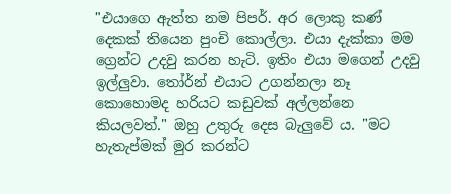"එයාගෙ ඇත්ත නම පිපර්. අර ලොකු කණ් දෙකක් තියෙන පුංචි කොල්ලා. එයා දැක්කා මම ග්‍රෙන්ට උදවු කරන හැටි. ඉතිං එයා මගෙන් උදවු ඉල්ලුවා. තෝර්න් එයාට උගන්නලා නෑ කොහොමද හරියට කඩුවක් අල්ලන්නෙ කියලවත්." ඔහු උතුරු දෙස බැලුවේ ය. "මට හැතැප්මක් මුර කරන්ට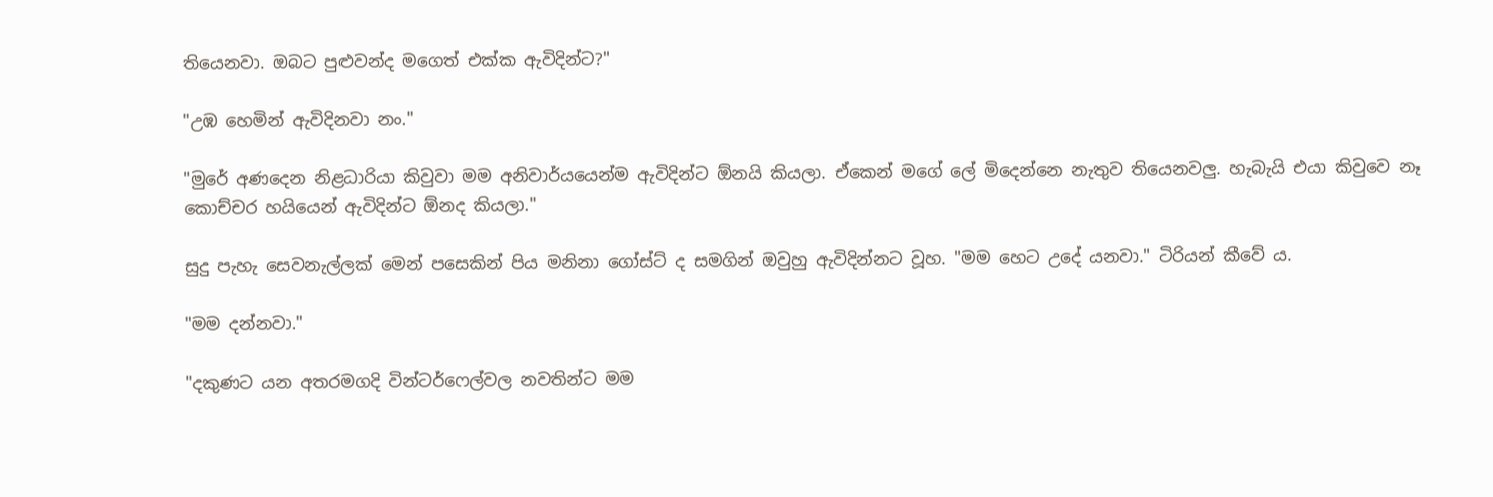තියෙනවා. ඔබට පුළුවන්ද මගෙත් එක්ක ඇවිදින්ට?"

"උඹ හෙමින් ඇවිදිනවා නං."

"මුරේ අණදෙන නිළධාරියා කිවුවා මම අනිවාර්යයෙන්ම ඇවිදින්ට ඕනයි කියලා. ඒකෙන් මගේ ලේ මිදෙන්නෙ නැතුව තියෙනවලු. හැබැයි එයා කිවුවෙ නෑ කොච්චර හයියෙන් ඇවිදින්ට ඕනද කියලා."

සුදු පැහැ සෙවනැල්ලක් මෙන් පසෙකින් පිය මනිනා ගෝස්ට් ද සමගින් ඔවුහු ඇවිදින්නට වූහ. "මම හෙට උදේ යනවා." ටිරියන් කීවේ ය.

"මම දන්නවා."

"දකුණට යන අතරමගදි වින්ටර්ෆෙල්වල නවතින්ට මම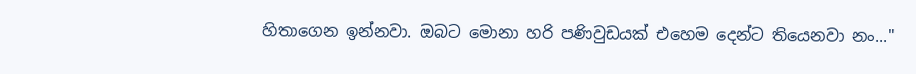හිතාගෙන ඉන්නවා. ඔබට මොනා හරි පණිවුඩයක් එහෙම දෙන්ට තියෙනවා නං..."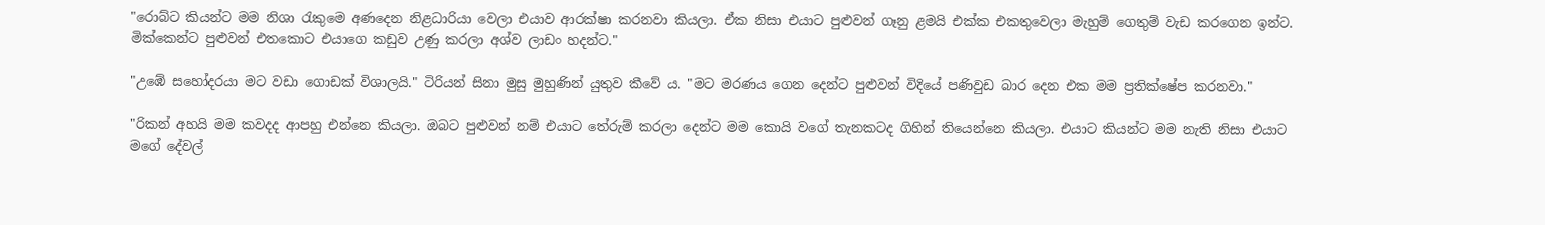"රොබ්ට කියන්ට මම නිශා රැකුමෙ අණදෙන නිළධාරියා වෙලා එයාව ආරක්ෂා කරනවා කියලා. ඒක නිසා එයාට පුළුවන් ගෑනු ළමයි එක්ක එකතුවෙලා මැහුම් ගෙතුම් වැඩ කරගෙන ඉන්ට. මික්කෙන්ට පුළුවන් එතකොට එයාගෙ කඩුව උණු කරලා අශ්ව ලාඩං හදන්ට."

"උඹේ සහෝදරයා මට වඩා ගොඩක් විශාලයි." ටිරියන් සිනා මුසු මුහුණින් යුතුව කීවේ ය. "මට මරණය ගෙන දෙන්ට පුළුවන් විදියේ පණිවුඩ බාර දෙන එක මම ප්‍රතික්ෂේප කරනවා."

"රිකන් අහයි මම කවදද ආපහු එන්නෙ කියලා. ඔබට පුළුවන් නම් එයාට තේරුම් කරලා දෙන්ට මම කොයි වගේ තැනකටද ගිහින් තියෙන්නෙ කියලා. එයාට කියන්ට මම නැති නිසා එයාට මගේ දේවල්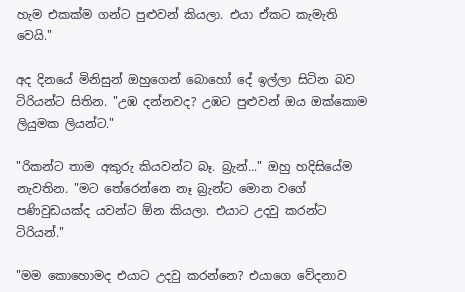හැම එකක්ම ගන්ට පුළුවන් කියලා. එයා ඒකට කැමැති වෙයි."

අද දිනයේ මිනිසුන් ඔහුගෙන් බොහෝ දේ ඉල්ලා සිටින බව ටිරියන්ට සිතින‍. "උඹ දන්නවද? උඹට පුළුවන් ඔය ඔක්කොම ලියුමක ලියන්ට."

"රිකන්ට තාම අකුරු කියවන්ට බෑ. බ්‍රැන්..." ඔහු හදිසියේම නැවතින. "මට තේරෙන්නෙ නෑ බ්‍රැන්ට මොන වගේ පණිවුඩයක්ද යවන්ට ඕන කියලා. එයාට උදවු කරන්ට ටිරියන්."

"මම කොහොමද එයාට උදවු කරන්නෙ? එයාගෙ වේදනාව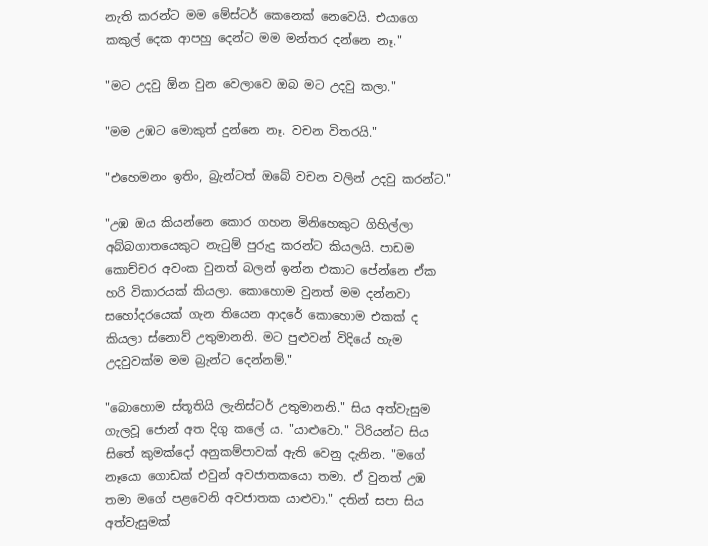නැති කරන්ට මම මේස්ටර් කෙනෙක් නෙවෙයි. එයාගෙ කකුල් දෙක ආපහු දෙන්ට මම මන්තර දන්නෙ නෑ."

"මට උදවු ඕන වුන වෙලාවෙ ඔබ මට උදවු කලා."

"මම උඹට මොකුත් දුන්නෙ නෑ. වචන විතරයි."

"එහෙමනං ඉතිං, බ්‍රැන්ටත් ඔබේ වචන වලින් උදවු කරන්ට."

"උඹ ඔය කියන්නෙ කොර ගහන මිනිහෙකුට ගිහිල්ලා අබ්බගාතයෙකුට නැටුම් පුරුදු කරන්ට කියලයි. පාඩම කොච්චර අවංක වුනත් බලන් ඉන්න එකාට පේන්නෙ ඒක හරි විකාරයක් කියලා. කොහොම වුනත් මම දන්නවා සහෝදරයෙක් ගැන තියෙන ආදරේ කොහොම එකක් ද කියලා ස්නොව් උතුමානනි. මට පුළුවන් විදියේ හැම උදවුවක්ම මම බ්‍රැන්ට දෙන්නම්."

"බොහොම ස්තූතියි ලැනිස්ටර් උතුමානනි." සිය අත්වැසුම ගැලවූ ජොන් අත දිගු ක‍ලේ ය. "යාළුවො." ටිරියන්ට සිය සිතේ කුමක්දෝ අනුකම්පාවක් ඇති වෙනු දැනින. "මගේ නෑයො ගොඩක් එවුන් අවජාතකයො තමා. ඒ වුනත් උඹ තමා මගේ පළවෙනි අවජාතක යාළුවා." දතින් සපා සිය අත්වැසුමක්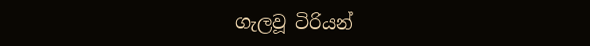ගැලවූ ටිරියන්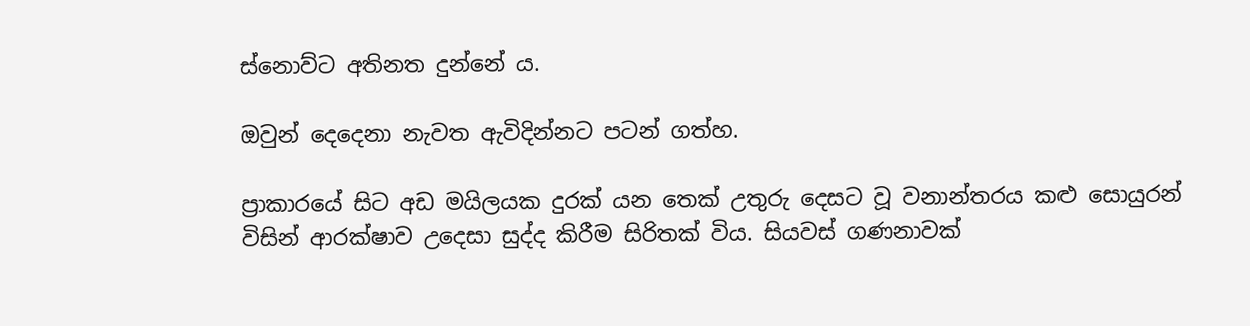ස්නොව්ට අතිනත දුන්නේ ය.

ඔවුන් දෙදෙනා නැවත ඇවිදින්නට පටන් ගත්හ.

ප්‍රාකාරයේ සිට අඩ මයිලයක දුරක් යන තෙක් උතුරු දෙසට වූ වනාන්තරය කළු සොයුරන් විසින් ආරක්ෂාව උදෙසා සුද්ද කිරීම සිරිතක් විය. සියවස් ගණනාවක්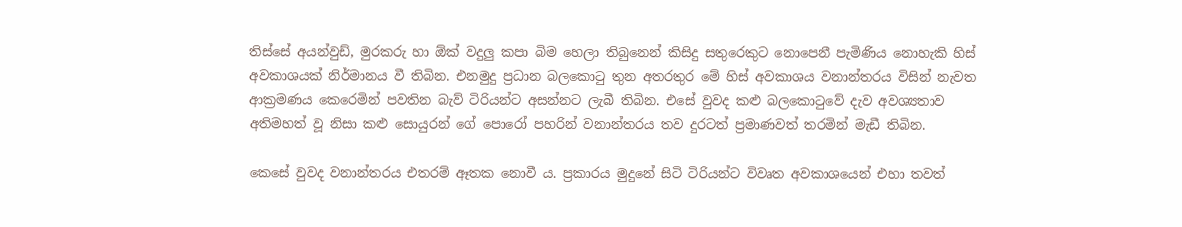තිස්සේ අයන්වුඩ්, මුරකරු හා ඕක් වදුලු කපා බිම හෙලා තිබුනෙන් කිසිදු සතුරෙකුට නොපෙනී පැමිණිය නොහැකි හිස් අවකාශයක් නිර්මානය වී තිබින. එනමුදු ප්‍රධාන බලකොටු තුන අතරතුර මේ හිස් අවකාශය වනාන්තරය විසින් නැවත ආක්‍රමණය කෙරෙමින් පවතින බැව් ටිරියන්ට අසන්නට ලැබී තිබින. එසේ වුවද කළු බලකොටු‍වේ දැව අවශ්‍යතාව අතිමහත් වූ නිසා කළු සොයුරන් ගේ පොරෝ පහරින් වනාන්තරය තව දුරටත් ප්‍රමාණවත් තරමින් මැඩී තිබින.

කෙසේ වුවද වනාන්තරය එතරම් ඈතක නොවී ය. ප්‍රකාරය මුදු‍නේ සිටි ටිරියන්ට විවෘත අවකාශයෙන් එහා තවත්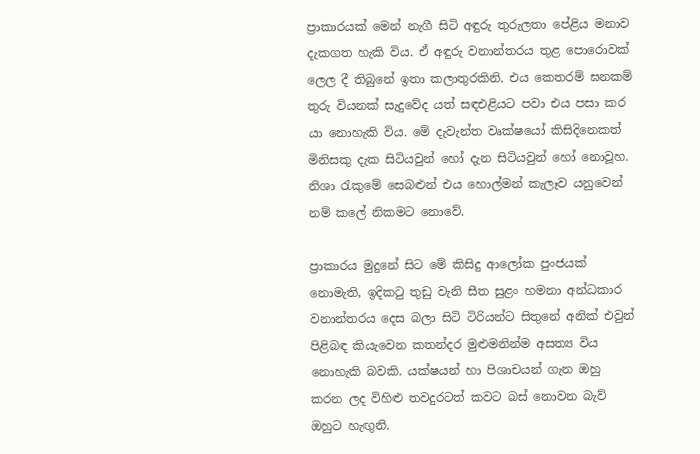ප්‍රාකාරයක් මෙන් නැගී සිටි අඳුරු තුරුලතා පේළිය මනාව දැකගත හැකි විය. ඒ අඳුරු වනාන්තරය තුළ පොරොවක් ලෙල දී තිබුනේ ඉතා කලාතුරකිනි. එය කෙතරම් ඝනකම් තුරු වියනක් සැදුවේද යත් සඳඑළියට පවා එය පසා කර යා නොහැකි විය. මේ දැවැන්ත වෘක්ෂයෝ කිසිදිනෙකත් මිනිසකු දැක සිටියවුන් හෝ දැන සිටියවුන් හෝ නොවූහ. නිශා රැකු‍මේ සෙබළුන් එය හොල්මන් කැලෑව යනුවෙන් නම් කලේ නිකමට නොවේ.

ප්‍රාකාරය මුදුනේ සිට මේ කිසිදු ආලෝක පුංජයක් නොමැති, ඉදිකටු තුඩු වැනි සීත සුළං හමනා අන්ධකාර වනාන්තරය දෙස බලා සිටි ටිරියන්ට සිතුනේ අනික් එවුන් පිළිබඳ කියැවෙන කතන්දර මුළුමනින්ම අසත්‍ය විය නොහැකි බවකි. යක්ෂයන් හා පිශාචයන් ගැන ඔහු කරන ලද විහිළු තවදුරටත් කවට බස් නොවන බැව් ඔහුට හැඟුනි.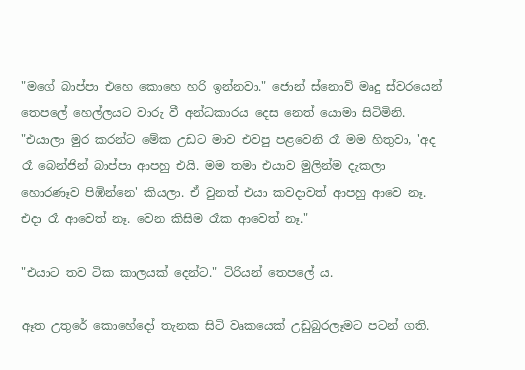"මගේ බාප්පා එහෙ කොහෙ හරි ඉන්නවා." ජොන් ස්නොව් මෘදු ස්වරයෙන් තෙපලේ හෙල්ලයට වාරු වී අන්ධකාරය දෙස නෙත් යොමා සිටිමිනි. "එයාලා මුර කරන්ට මේක උඩට මාව එවපු පළවෙනි රෑ මම හිතුවා, 'අද රෑ බෙන්ජින් බාප්පා ආපහු එයි. මම තමා එයාව මුලින්ම දැකලා හොරණෑව පිඹින්නෙ' කියලා. ඒ වුනත් එයා කවදාවත් ආපහු ආවෙ නෑ. එදා රෑ ආවෙත් නෑ. වෙන කිසිම රෑක ආවෙත් නෑ."

"එයාට තව ටික කාලයක් දෙන්ට." ටිරියන් තෙපලේ ය.

ඈත උතුරේ කොහේදෝ තැනක සිටි වෘකයෙක් උඩුබුරලෑමට පටන් ගති.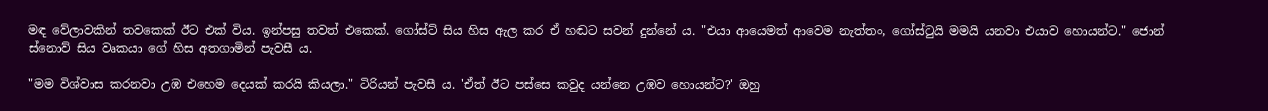මඳ වේලාවකින් තවකෙක් ඊට එක් විය. ඉන්පසු තවත් එකෙක්. ගෝස්ට් සිය හිස ඇල කර ඒ හඬට සවන් දුන්නේ ය. "එයා ආයෙමත් ආවෙම නැත්තං, ගෝස්ටුයි මමයි යනවා එයාව හොයන්ට." ජොන් ස්නොව් සිය වෘකයා ගේ හිස අතගාමින් පැවසී ය.

"මම විශ්වාස කරනවා උඹ එහෙම දෙයක් කරයි කියලා." ටිරියන් පැවසී ය. 'ඒත් ඊට පස්සෙ කවුද යන්නෙ උඹව හොයන්ට?' ඔහු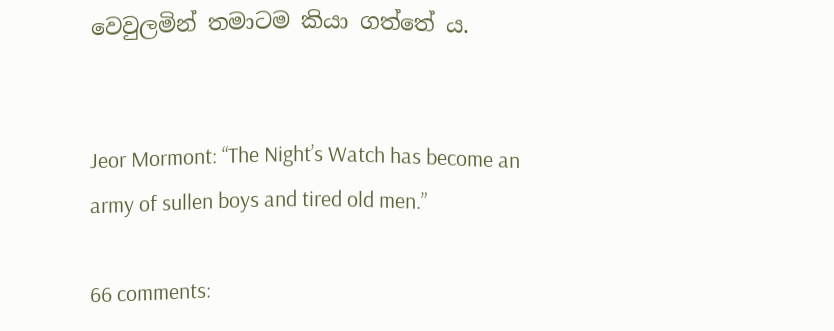වෙවුලමින් තමාටම කියා ගත්තේ ය.


Jeor Mormont: “The Night’s Watch has become an army of sullen boys and tired old men.”

66 comments: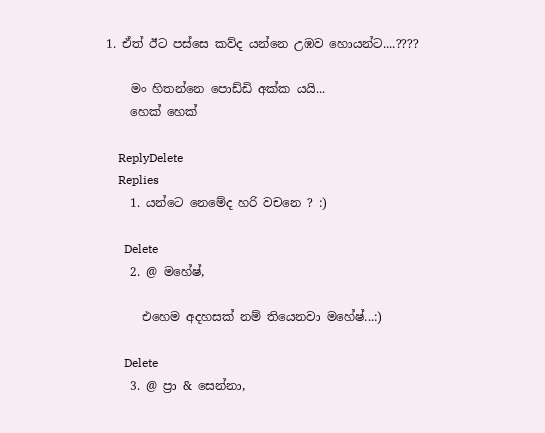1. ඒත් ඊට පස්සෙ කව්ද යන්නෙ උඹව හොයන්ට....????

    මං හිතන්නෙ පොඩ්ඩි අක්ක යයි...
    හෙක් හෙක්

    ReplyDelete
    Replies
    1. යන්ටෙ නෙමේද හරි වචනෙ ? :)

      Delete
    2. @ මහේෂ්,

      එහෙම අදහසක් නම් තියෙනවා මහේෂ්...:)

      Delete
    3. @ ප්‍රා & සෙන්නා,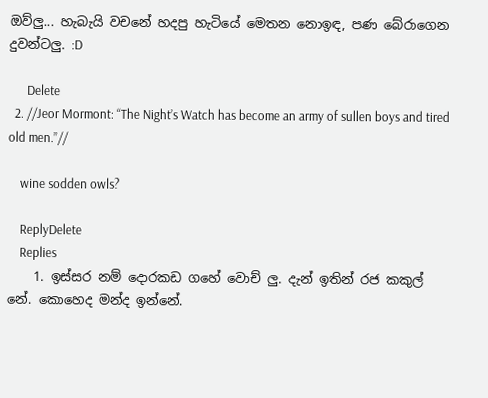ඔව්ලු... හැබැයි වචනේ හදපු හැටියේ මෙතන නොඉඳ, පණ බේරාගෙන දුවන්ටලු. :D

      Delete
  2. //Jeor Mormont: “The Night’s Watch has become an army of sullen boys and tired old men.”//

    wine sodden owls?

    ReplyDelete
    Replies
    1. ඉස්සර නම් දොරකඩ ගහේ වොච් ලු. දැන් ඉතින් රජ කකුල් නේ. කොහෙද මන්ද ඉන්නේ.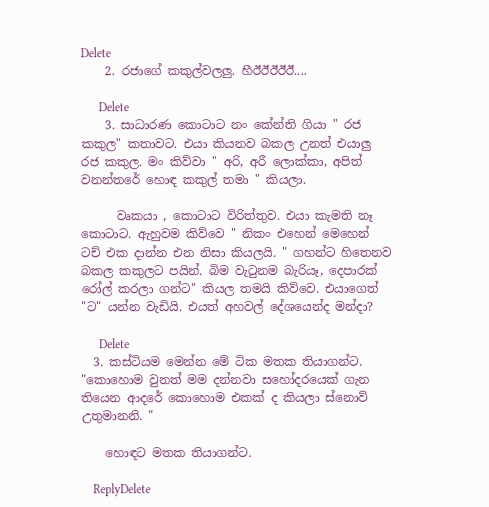Delete
    2. රජාගේ කකුල්වලලු. හීඊඊඊඊඊ....

      Delete
    3. සාධාරණ කොටාට නං කේන්ති ගියා " රජ කකුල" කතාවට. එයා කියනව බකල උනත් එයාලු රජ කකුල. මං කිව්වා " අරි, අරී ලොක්කා, අපිත් වනන්තරේ හොඳ කකුල් තමා " කියලා.

      වෘකයා , කොටාට විරිත්තුව. එයා කැමති නෑ කොටාට. ඇහුවම කිව්වෙ " නිකං එහෙන් මෙහෙන් ටච් එක දාන්න එන නිසා කියලයි. " ගහන්ට හිතෙනව බකල කකුලට පයින්. බිම වැ‍ටුනම බැරියෑ, දෙපාරක් රෝල් කරලා ගන්ට" කියල තමයි කිව්වෙ. එයාගෙත් "ට" යන්න වැඩියි. එයත් අහවල් දේශයෙන්ද මන්දා?

      Delete
  3. කස්ටියම මෙන්න මේ ටික මතක තියාගන්ට. "කොහොම වුනත් මම දන්නවා සහෝදරයෙක් ගැන තියෙන ආදරේ කොහොම එකක් ද කියලා ස්නොව් උතුමානනි. "

    හොඳට මතක තියාගන්ට.

    ReplyDelete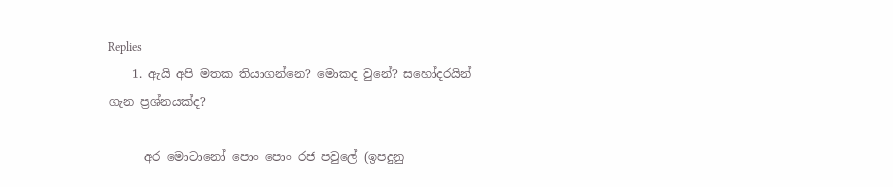Replies
    1. ඇයි අපි මතක තියාගන්නෙ? මොකද වුනේ? සහෝදරයින් ගැන ප්‍රශ්නයක්ද?

      අර මොටානෝ පොං පොං රජ පවුලේ (ඉපදුනු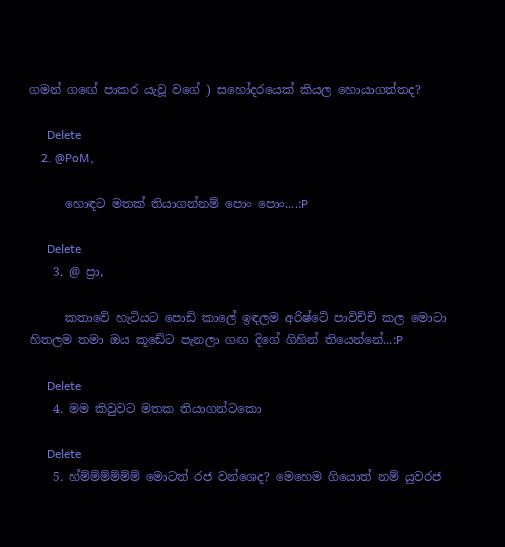ගමන් ගඟේ පාකර යැවූ වගේ ) සහෝදරයෙක් කියල හොයාගත්තද?

      Delete
    2. @PoM,

      හොඳට මතක් තියාගන්නම් පොං පොං....:P

      Delete
    3. @ ප්‍රා,

      කතාවේ හැටියට පොඩි කාලේ ඉඳලම අරිෂ්ටේ පාවිච්චි කල මොටා හිතලම තමා ඔය කූඩේට පැනලා ගඟ දිගේ ගිහින් තියෙන්නේ...:P

      Delete
    4. මම කිවුවට මතක තියාගන්ටකො

      Delete
    5. හ්ම්ම්ම්ම්ම්ම් මොටත් රජ වන්ශෙද? මෙහෙම ගියොත් නම් යුවරජ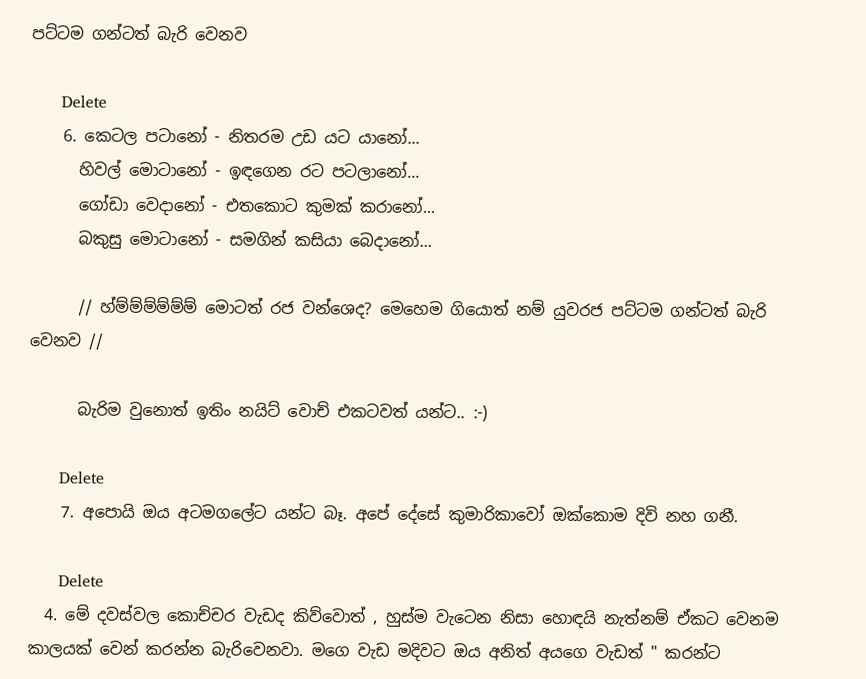පට්ටම ගන්ටත් බැරි වෙනව

      Delete
    6. කෙටල පටානෝ - නිතරම උඩ යට යානෝ...
      හිවල් මොටානෝ - ඉඳගෙන රට පටලානෝ...
      ගෝඩා වෙදානෝ - එතකොට කුමක් කරානෝ...
      බකුසු මොටානෝ - සමගින් කසියා බෙදානෝ...

      // හ්ම්ම්ම්ම්ම්ම් මොටත් රජ වන්ශෙද? මෙහෙම ගියොත් නම් යුවරජ පට්ටම ගන්ටත් බැරි වෙනව //

      බැරිම වුනොත් ඉතිං නයිට් වොච් එකටවත් යන්ට.. :-)

      Delete
    7. අපොයි ඔය අටමගලේට යන්ට බෑ. අපේ දේසේ කුමාරිකාවෝ ඔක්කොම දිවි නහ ගනී.

      Delete
  4. මේ දවස්වල කොච්චර වැඩද කිව්වොත් , හුස්ම වැටෙන නිසා හොඳයි නැත්නම් ඒකට වෙනම කාලයක් වෙන් කරන්න බැරිවෙනවා. මගෙ වැඩ මදිවට ඔය අනිත් අයගෙ වැඩත් " කරන්ට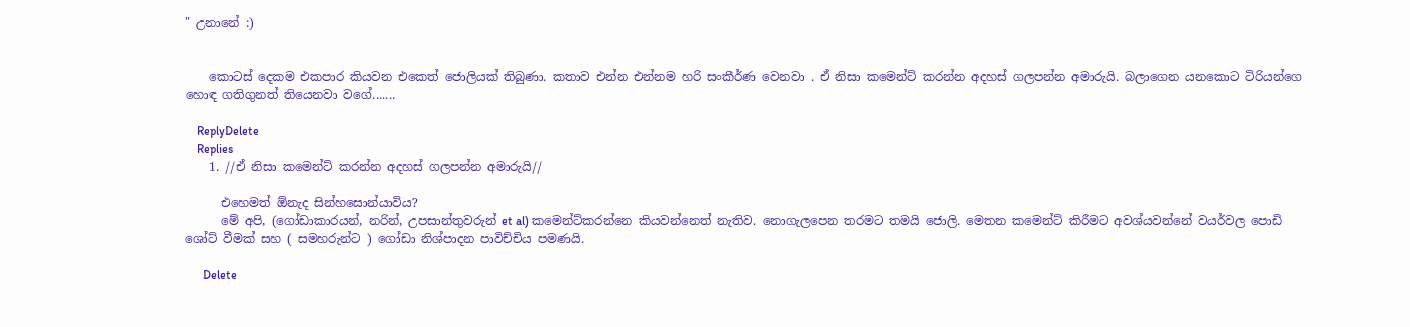" උනානේ :)


    කොටස් දෙකම එකපාර කියවන එකෙත් ජොලියක් තිබුණා. කතාව එන්න එන්නම හරි සංකීර්ණ වෙනවා . ඒ නිසා කමෙන්ට් කරන්න අදහස් ගලපන්න අමාරුයි. බලාගෙන යනකොට ටිරියන්ගෙ හොඳ ගතිගුනත් තියෙනවා වගේ.......

    ReplyDelete
    Replies
    1. //ඒ නිසා කමෙන්ට් කරන්න අදහස් ගලපන්න අමාරුයි//

      එහෙමත් ඕනැද සින්හසොන්යාවිය?
      මේ අපි, (ගෝඩාකාරයන්, නරින්, උපසාන්තුවරුන් et al) කමෙන්ට්කරන්නෙ කියවන්නෙත් නැතිව. නොගැලපෙන තරමට තමයි ජොලි. මෙතන කමෙන්ට් කිරීමට අවශ්යවන්නේ වයර්වල පොඩි ශෝට් වීමක් සහ ( සමහරුන්ට ) ගෝඩා නිශ්පාදන පාවිච්චිය පමණයි.

      Delete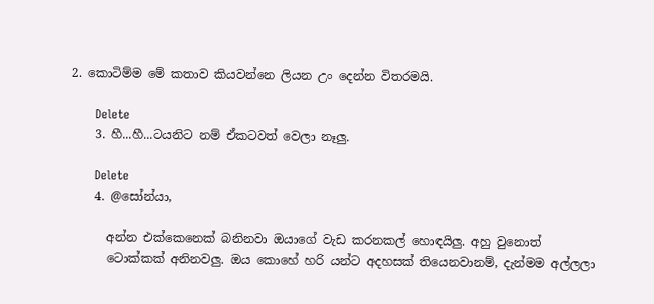2. කොටිම්ම මේ කතාව කියවන්නෙ ලියන උං දෙන්න විතරමයි.

      Delete
    3. හී...හී...ටයනිට නම් ඒකටවත් වෙලා නෑලු.

      Delete
    4. @සෝන්යා,

      අන්න එක්කෙනෙක් බනිනවා ඔයාගේ වැඩ කරනකල් හොඳයිලු. අහු වුනොත්
      ටොක්කක් අනිනවලු. ඔය කොහේ හරි යන්ට අදහසක් තියෙනවානම්, දැන්මම අල්ලලා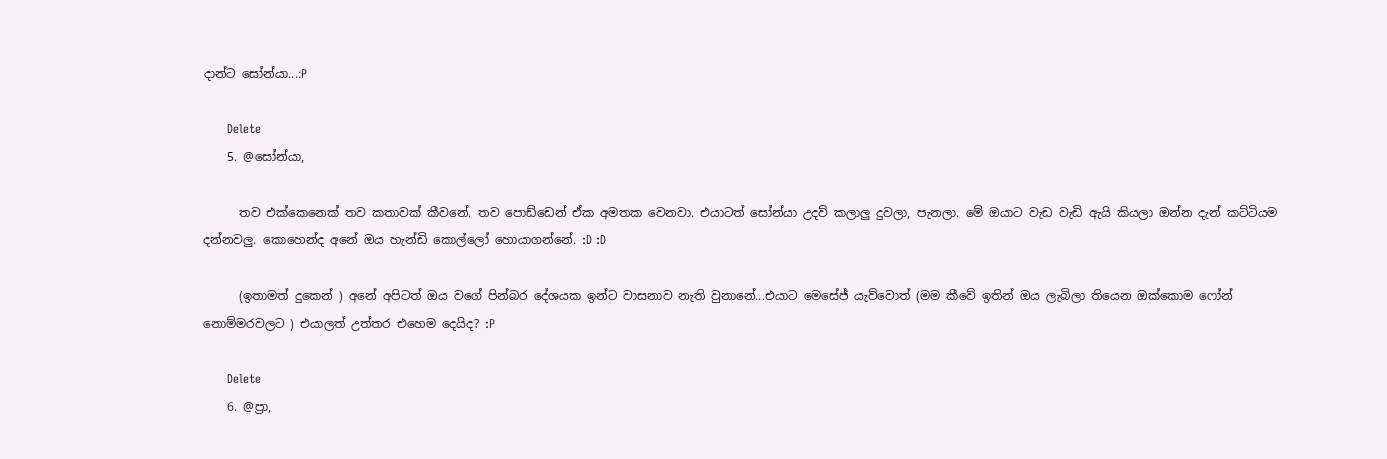දාන්ට සෝන්යා...:P

      Delete
    5. @සෝන්යා,

      තව එක්කෙනෙක් තව කතාවක් කීවනේ. තව පොඩ්ඩෙන් ඒක අමතක වෙනවා. එයාටත් සෝන්යා උදව් කලාලු දුවලා, පැනලා. මේ ඔයාට වැඩ වැඩි ඇයි කියලා ඔන්න දැන් කට්ටියම දන්නවලු. කොහෙන්ද අනේ ඔය හැන්ඩි කොල්ලෝ හොයාගන්නේ. :D :D

      (ඉතාමත් දුකෙන් ) අනේ අපිටත් ඔය වගේ පින්බර දේශයක ඉන්ට වාසනාව නැති වුනානේ...එයාට මෙසේජ් යැව්වොත් (මම කීවේ ඉතින් ඔය ලැබිලා තියෙන ඔක්කොම ෆෝන් නොම්මරවලට ) එයාලත් උත්තර එහෙම දෙයිද? :P

      Delete
    6. @ප්‍රා,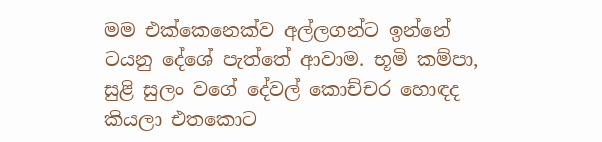මම එක්කෙනෙක්ව අල්ලගන්ට ඉන්නේ ටයනු දේශේ පැත්තේ ආවාම. භූමි කම්පා, සුළි සුලං වගේ දේවල් කොච්චර හොඳද කියලා එතකොට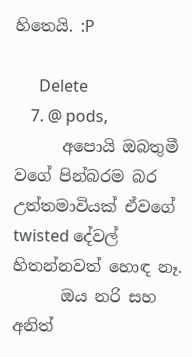හිතෙයි. :P

      Delete
    7. @ pods,
      අපොයි ඔබතුමී වගේ පින්බරම බර උත්තමාවියක් ඒවගේ twisted දේවල් හිතන්නවත් හොඳ නෑ.
      ඔය නරි සහ අනිත්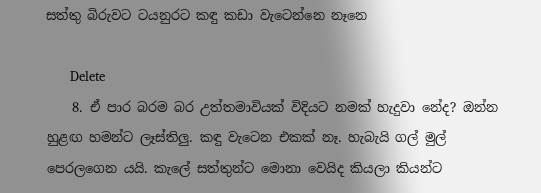සත්තු බිරුවට ටයනුරට කඳු කඩා වැටෙන්නෙ නෑනෙ

      Delete
    8. ඒ පාර බරම බර උත්තමාවියක් විදියට නමක් හැදුවා නේද? ඔන්න හුළඟ හමන්ට ලෑස්තිලු. කඳු වැටෙන එකක් නෑ. හැබැයි ගල් මුල් පෙරලගෙන යයි. කැලේ සත්තුන්ට මොනා වෙයිද කියලා කියන්ට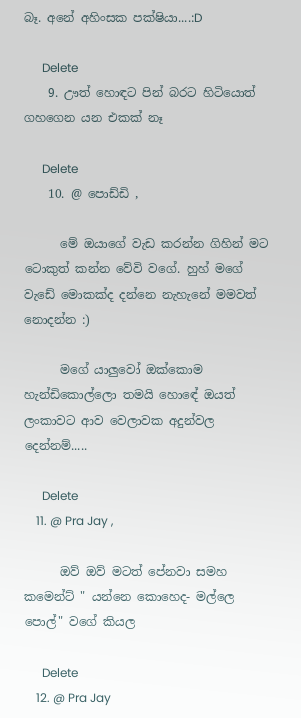බෑ. අනේ අහිංසක පක්ෂියා....:D

      Delete
    9. ඌත් හොඳට පින් බරට හිටියොත් ගහගෙන යන එකක් නෑ

      Delete
    10. @ පොඩ්ඩි ,

      මේ ඔයාගේ වැඩ කරන්න ගිහින් මට ටොකුත් කන්න වේවි වගේ. හුහ් මගේ වැඩේ මොකක්ද දන්නෙ නැහැනේ මමවත් නොදන්න :)

      මගේ යාලුවෝ ඔක්කොම හැන්ඩිකොල්ලො තමයි හොඳේ ඔයත් ලංකාවට ආව වෙලාවක අදුන්වල දෙන්නම්.....

      Delete
    11. @ Pra Jay ,

      ඔව් ඔව් මටත් පේනවා සමහ කමෙන්ට් " යන්නෙ කොහෙද- මල්ලෙ පොල්" වගේ කියල

      Delete
    12. @ Pra Jay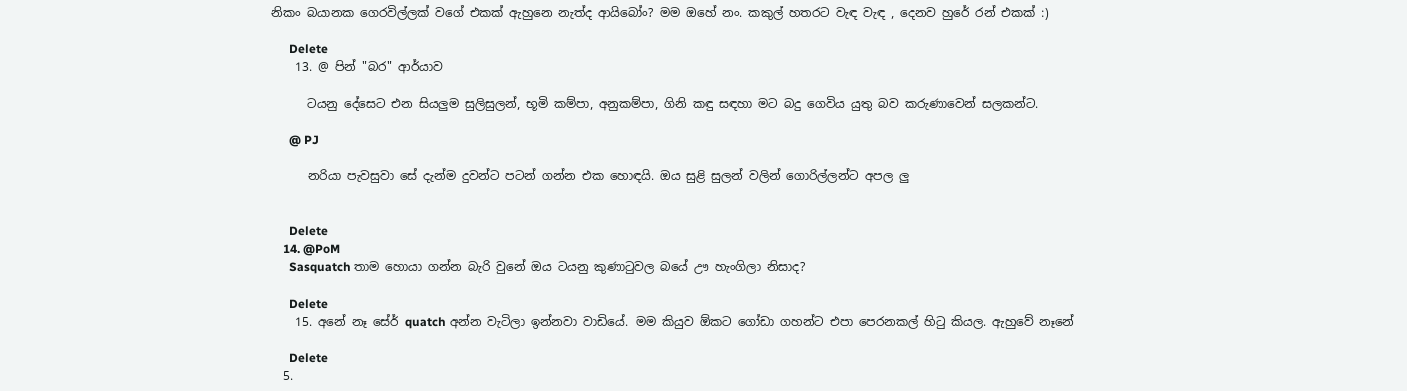නිකං බයානක ගෙරවිල්ලක් වගේ එකක් ඇහුනෙ නැත්ද ආයිබෝං? මම ඔහේ නං. කකුල් හතරට වැඳ වැඳ , දෙනව හුරේ රන් එකක් :)

      Delete
    13. @ පින් "බර" ආර්යාව

      ටයනු දේසෙට එන සියලුම සුලිසුලන්, භූමි කම්පා, අනුකම්පා, ගිනි කඳු සඳහා මට බදු ගෙවිය යුතු බව කරුණාවෙන් සලකන්ට.

      @ PJ

      නරියා පැවසුවා සේ දැන්ම දුවන්ට පටන් ගන්න එක හොඳයි. ඔය සුළි සුලන් වලින් ගොරිල්ලන්ට අපල ලු


      Delete
    14. @PoM
      Sasquatch තාම හොයා ගන්න බැරි වුනේ ඔය ටයනු කුණාටුවල බයේ ඌ හැංගිලා නිසාද?

      Delete
    15. අනේ නෑ සේර් quatch අන්න වැටිලා ඉන්නවා වාඩියේ. මම කියුව ඕකට ගෝඩා ගහන්ට එපා පෙරනකල් හිටු කියල. ඇහුවේ නෑනේ

      Delete
  5.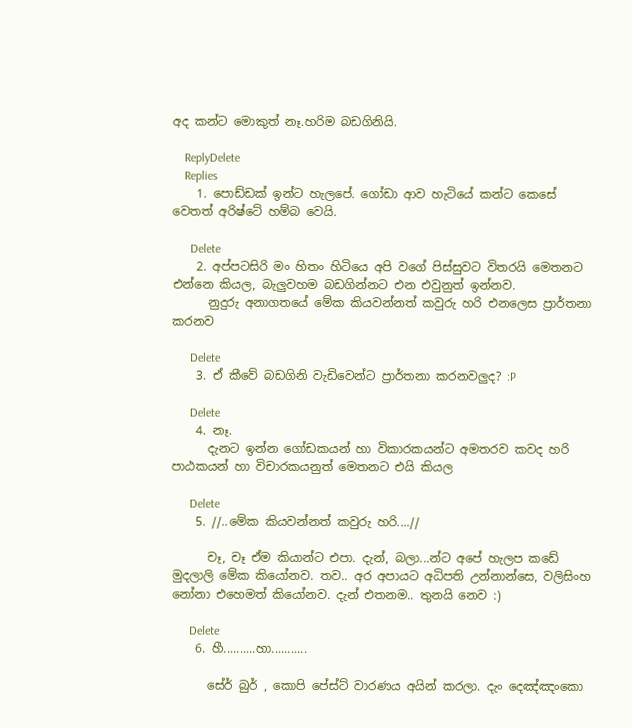අද කන්ට මොකුත් නෑ.හරිම බඩගිනියි.

    ReplyDelete
    Replies
    1. පොඩ්ඩක් ඉන්ට හැලපේ. ගෝඩා ආව හැටියේ කන්ට කෙසේ වෙතත් අරිෂ්ටේ හම්බ වෙයි.

      Delete
    2. අප්පටසිරි මං හිතං හිටියෙ අපි වගේ පිස්සුවට විතරයි මෙතනට එන්නෙ කියල, බැලුවහම බඩගින්නට එන එවුනුත් ඉන්නව.
      නුදුරු අනාගතයේ මේක කියවන්නත් කවුරු හරි එනලෙස ප්‍රාර්තනා කරනව

      Delete
    3. ඒ කීවේ බඩගිනි වැඩිවෙන්ට ප්‍රාර්තනා කරනවලුද? :P

      Delete
    4. නෑ.
      දැනට ඉන්න ගෝඩකයන් හා විකාරකයන්ට අමතරව කවද හරි පාඨකයන් හා විචාරකයනුත් මෙතනට එයි කියල

      Delete
    5. //..මේක කියවන්නත් කවුරු හරි....//

      චෑ, චෑ ඒම කියාන්ට එපා. දැන්, බලා...න්ට අපේ හැලප කඩේ මුදලාලි මේක කියෝනව. තව.. අර අපායට අධිපති උන්නාන්සෙ, වලිසිංහ නෝනා එහෙමත් කියෝනව. දැන් එතනම.. තුනයි නෙව :)

      Delete
    6. හී..........හා...........

      සේර් බුර් , කොපි පේස්ට් වාරණය අයින් කරලා. දැං දෙඤ්ඤංකො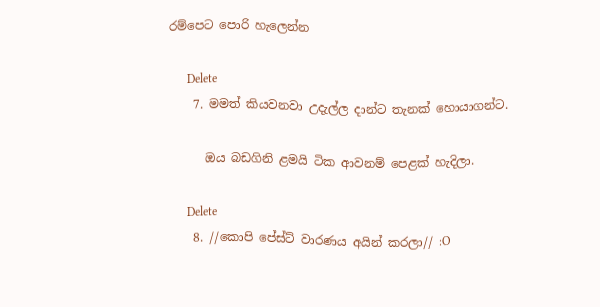රම්පෙට පොරි හැලෙන්න

      Delete
    7. මමත් කියවනවා උදැල්ල දාන්ට තැනක් හොයාගන්ට.

      ඔය බඩගිනි ළමයි ටික ආවනම් පෙළක් හැදිලා.

      Delete
    8. //කොපි පේස්ට් වාරණය අයින් කරලා// :O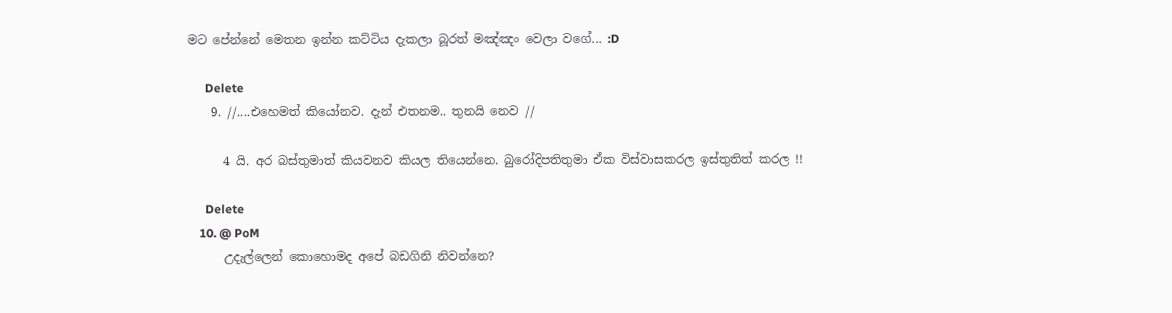මට පේන්නේ මෙතන ඉන්න කට්ටිය දැකලා බූරත් මඤ්ඤං වෙලා වගේ... :D

      Delete
    9. //....එහෙමත් කියෝනව. දැන් එතනම.. තුනයි නෙව //

      4 යි. අර බස්තුමාත් කියවනව කියල තියෙන්නෙ. බුරෝදිපතිතුමා ඒක විස්වාසකරල ඉස්තුතිත් කරල !!

      Delete
    10. @ PoM
      උදැල්ලෙන් කොහොමද අපේ බඩගිනි නිවන්නෙ?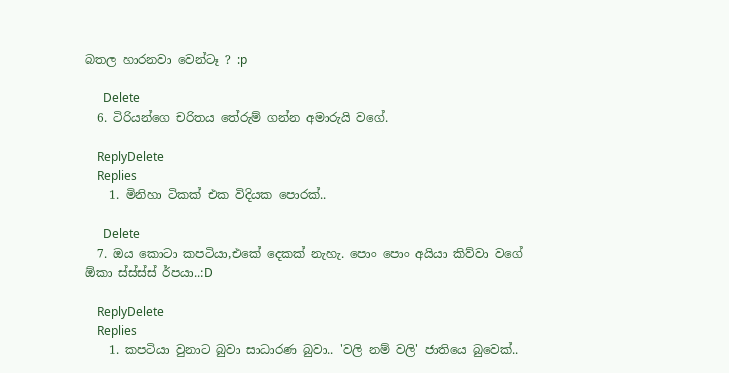බතල හාරනවා වෙන්ටෑ ? :p

      Delete
  6. ටිරියන්ගෙ චරිතය තේරුම් ගන්න අමාරුයි වගේ.

    ReplyDelete
    Replies
    1. මිනිහා ටිකක් එක විදියක පොරක්..

      Delete
  7. ඔය කොටා කපටියා,එකේ දෙකක් නැහැ. පොං පොං අයියා කිව්වා වගේ ඕකා ස්ස්ස්ස් ර්පයා..:D

    ReplyDelete
    Replies
    1. කපටියා වුනාට බුවා සාධාරණ බුවා.. 'වලි නම් වලි' ජාතියෙ බුවෙක්..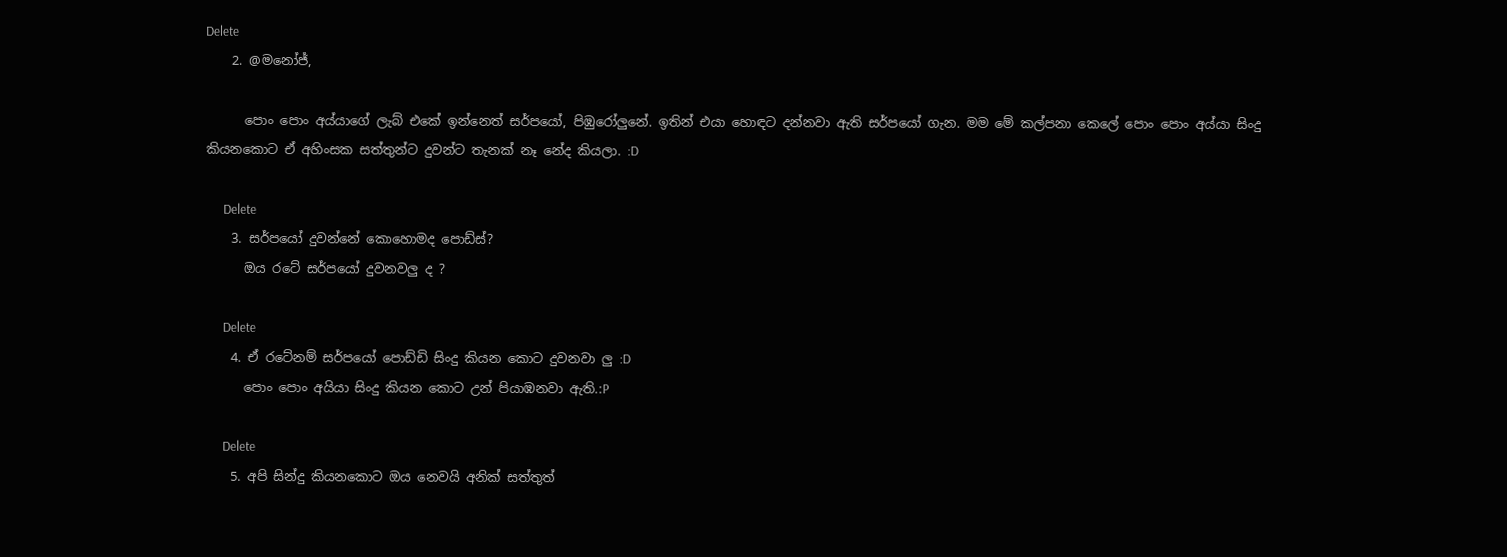Delete
    2. @මනෝජ්,

      පොං පොං අය්යාගේ ලැබ් එකේ ඉන්නෙත් සර්පයෝ, පිඹුරෝලුනේ. ඉතින් එයා හොඳට දන්නවා ඇති සර්පයෝ ගැන. මම මේ කල්පනා කෙලේ පොං පොං අය්යා සිංදු කියනකොට ඒ අහිංසක සත්තුන්ට දුවන්ට තැනක් නෑ නේද කියලා. :D

      Delete
    3. සර්පයෝ දුවන්නේ කොහොමද පොඩ්ස්?
      ඔය රටේ සර්පයෝ දුවනවලු ද ?

      Delete
    4. ඒ රටේනම් සර්පයෝ පොඩ්ඩි සිංදු කියන කොට දුවනවා ලු :D
      පොං පොං අයියා සිංදු කියන කොට උන් පියාඹනවා ඇති.:P

      Delete
    5. අපි සින්දු කියනකොට ඔය නෙවයි අනික් සත්තුත්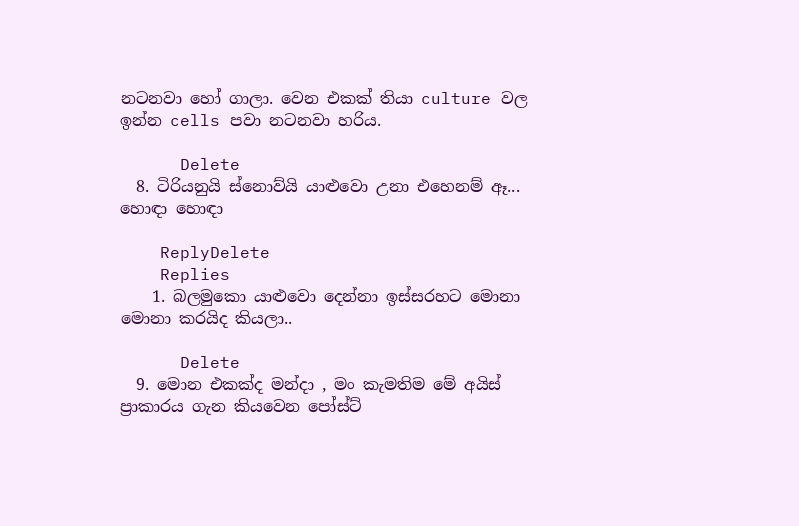නටනවා හෝ ගාලා. වෙන එකක් තියා culture වල ඉන්න cells පවා නටනවා හරිය.

      Delete
  8. ටිරියනුයි ස්නොව්යි යාළුවො උනා එහෙනම් ඈ... හොඳා හොඳා

    ReplyDelete
    Replies
    1. බලමුකො යාළුවො දෙන්නා ඉස්සරහට මොනා මොනා කරයිද කියලා..

      Delete
  9. මොන එකක්ද මන්දා , මං කැමතිම මේ අයිස් ප්‍රාකාරය ගැන කියවෙන පෝස්ට්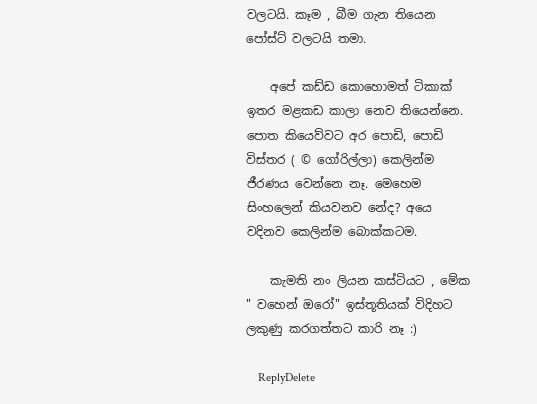වලටයි. කෑම , බීම ගැන තියෙන පෝස්ට් වලටයි තමා.

    අපේ කඩ්ඩ කොහොමත් ටිකාක් ඉතර මළකඩ කාලා නෙව තියෙන්නෙ. පොත කියෙව්වට අර පොඩි, පොඩි විස්තර ( © ගෝරිල්ලා) කෙලින්ම ජීරණය වෙන්නෙ නෑ. මෙහෙම සිංහලෙන් කියවනව නේද? අයෙ වදිනව කෙලින්ම බොක්කටම.

    කැමති නං ලියන කස්ටියට , මේක " වහෙන් ඔරෝ" ඉස්තූතියක් විදිහට ලකුණු කරගත්තට කාරි නෑ :)

    ReplyDelete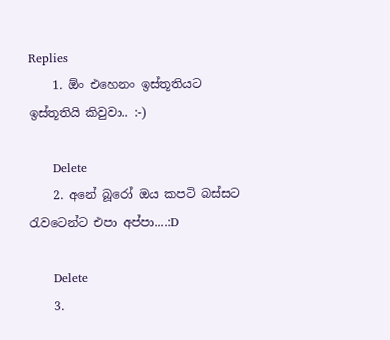Replies
    1. ඕං එහෙනං ඉස්තූතියට ඉස්තූතියි කිවුවා.. :-)

      Delete
    2. අනේ බූරෝ ඔය කපටි බස්සට රැවටෙන්ට එපා අප්පා....:D

      Delete
    3.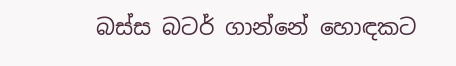බස්ස බටර් ගාන්නේ හොඳකට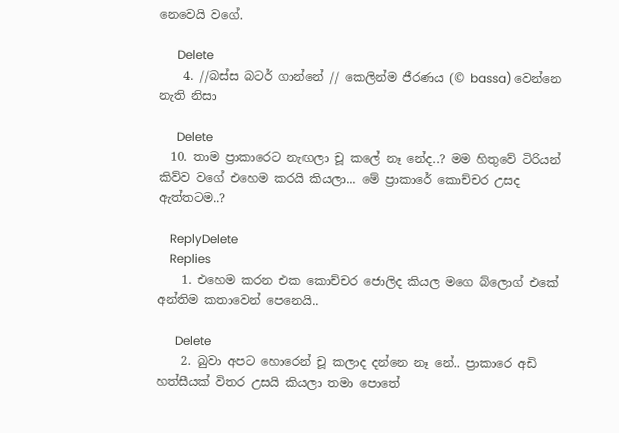නෙවෙයි වගේ.

      Delete
    4. //බස්ස බටර් ගාන්නේ // කෙලින්ම ජීරණය (© bassa) වෙන්නෙ නැති නිසා

      Delete
  10. තාම ප්‍රාකාරෙට නැඟලා චූ කලේ නෑ නේද..? මම හිතුවේ ටිරියන් කිව්ව වගේ එහෙම කරයි කියලා... මේ ප්‍රාකාරේ කොච්චර උසද ඇත්තටම..?

    ReplyDelete
    Replies
    1. එහෙම කරන එක කොච්චර ජොලිද කියල මගෙ බ්ලොග් එකේ අන්තිම කතාවෙන් පෙනෙයි..

      Delete
    2. බුවා අපට හොරෙන් චූ කලාද දන්නෙ නෑ නේ.. ප්‍රාකාරෙ අඩි හත්සීයක් විතර උසයි කියලා තමා පොතේ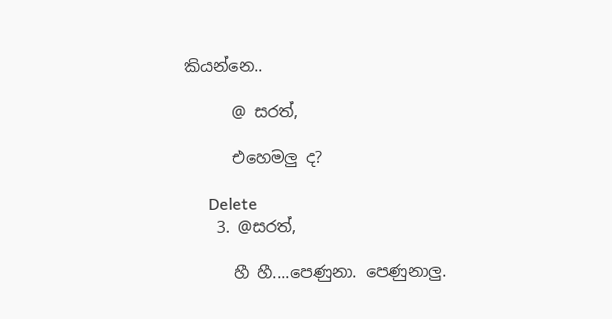කියන්නෙ..

      @ සරත්,

      එහෙමලු ද?

      Delete
    3. @සරත්,

      හී හී....පෙණුනා. පෙණුනාලු.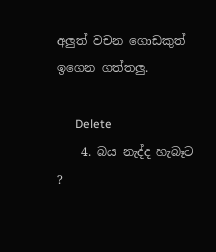අලුත් වචන ගොඩකුත් ඉගෙන ගත්තලු.

      Delete
    4. බය නැද්ද හැබෑට ?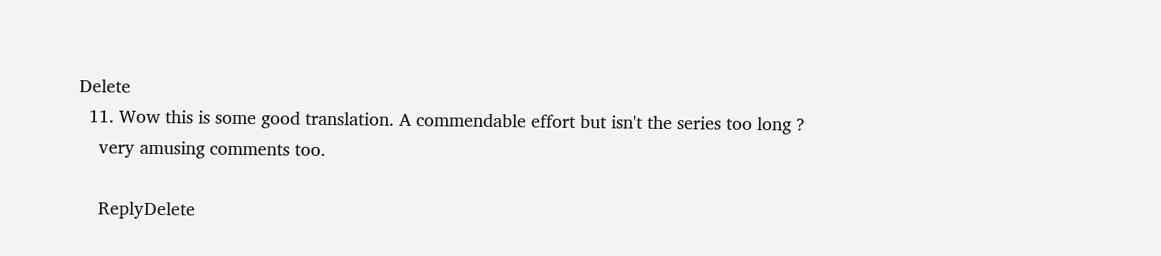Delete
  11. Wow this is some good translation. A commendable effort but isn't the series too long ?
    very amusing comments too.

    ReplyDelete